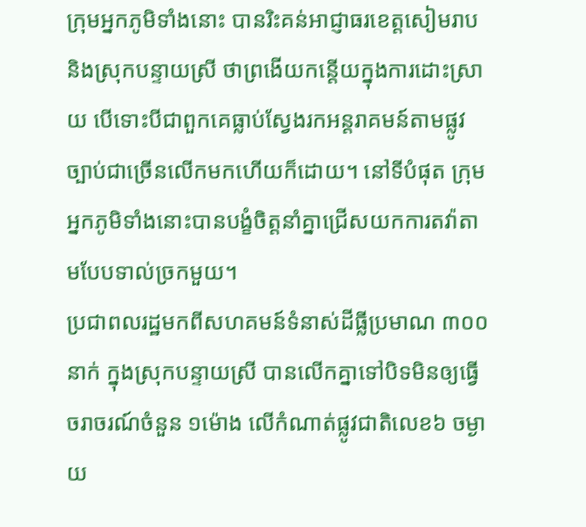ក្រុមអ្នកភូមិទាំងនោះ បានរិះគន់អាជ្ញាធរខេត្តសៀមរាប និងស្រុកបន្ទាយស្រី ថាព្រងើយកន្តើយក្នុងការដោះស្រាយ បើទោះបីជាពួកគេធ្លាប់ស្វែងរកអន្តរាគមន៍តាមផ្លូវច្បាប់ជាច្រើនលើកមកហើយក៏ដោយ។ នៅទីបំផុត ក្រុមអ្នកភូមិទាំងនោះបានបង្ខំចិត្តនាំគ្នាជ្រើសយកការតវ៉ាតាមបែបទាល់ច្រកមួយ។
ប្រជាពលរដ្ឋមកពីសហគមន៍ទំនាស់ដីធ្លីប្រមាណ ៣០០នាក់ ក្នុងស្រុកបន្ទាយស្រី បានលើកគ្នាទៅបិទមិនឲ្យធ្វើចរាចរណ៍ចំនួន ១ម៉ោង លើកំណាត់ផ្លូវជាតិលេខ៦ ចម្ងាយ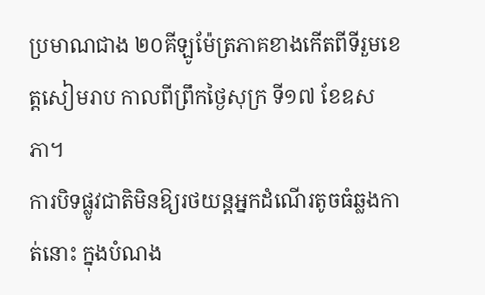ប្រមាណជាង ២០គីឡូម៉ែត្រភាគខាងកើតពីទីរួមខេត្តសៀមរាប កាលពីព្រឹកថ្ងៃសុក្រ ទី១៧ ខែឧសភា។
ការបិទផ្លូវជាតិមិនឱ្យរថយន្តអ្នកដំណើរតូចធំឆ្លងកាត់នោះ ក្នុងបំណង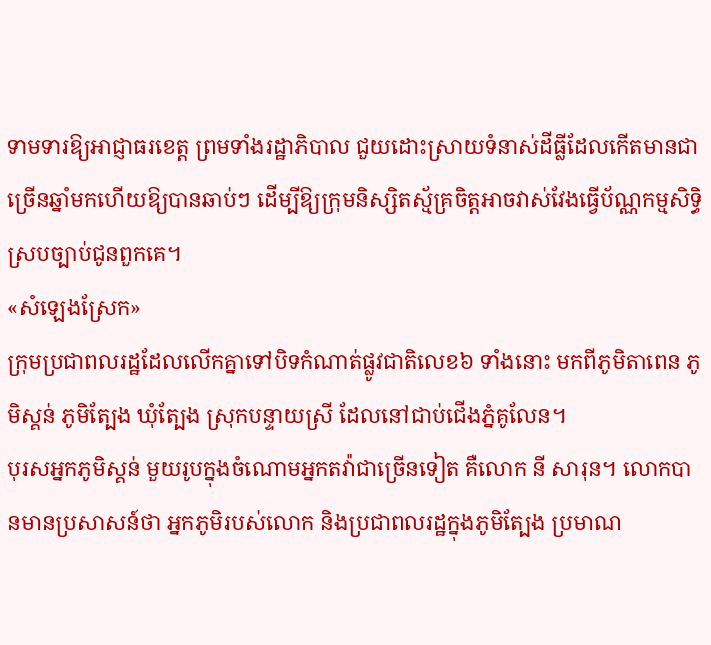ទាមទារឱ្យអាជ្ញាធរខេត្ត ព្រមទាំងរដ្ឋាភិបាល ជួយដោះស្រាយទំនាស់ដីធ្លីដែលកើតមានជាច្រើនឆ្នាំមកហើយឱ្យបានឆាប់ៗ ដើម្បីឱ្យក្រុមនិស្សិតស្ម័គ្រចិត្តអាចវាស់វែងធ្វើប័ណ្ណកម្មសិទ្ធិស្របច្បាប់ជូនពួកគេ។
«សំឡេងស្រែក»
ក្រុមប្រជាពលរដ្ឋដែលលើកគ្នាទៅបិទកំណាត់ផ្លូវជាតិលេខ៦ ទាំងនោះ មកពីភូមិតាពេន ភូមិស្គន់ ភូមិត្បែង ឃុំត្បែង ស្រុកបន្ទាយស្រី ដែលនៅជាប់ជើងភ្នំគូលែន។
បុរសអ្នកភូមិស្គន់ មួយរូបក្នុងចំណោមអ្នកតវ៉ាជាច្រើនទៀត គឺលោក នី សារុន។ លោកបានមានប្រសាសន៍ថា អ្នកភូមិរបស់លោក និងប្រជាពលរដ្ឋក្នុងភូមិត្បែង ប្រមាណ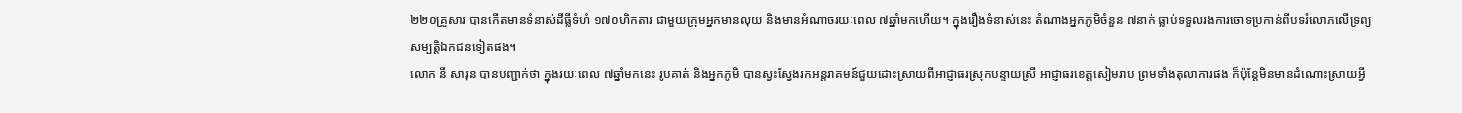២២០គ្រួសារ បានកើតមានទំនាស់ដីធ្លីទំហំ ១៧០ហិកតារ ជាមួយក្រុមអ្នកមានលុយ និងមានអំណាចរយៈពេល ៧ឆ្នាំមកហើយ។ ក្នុងរឿងទំនាស់នេះ តំណាងអ្នកភូមិចំនួន ៧នាក់ ធ្លាប់ទទួលរងការចោទប្រកាន់ពីបទរំលោភលើទ្រព្យសម្បត្តិឯកជនទៀតផង។
លោក នី សារុន បានបញ្ជាក់ថា ក្នុងរយៈពេល ៧ឆ្នាំមកនេះ រូបគាត់ និងអ្នកភូមិ បានស្វះស្វែងរកអន្តរាគមន៍ជួយដោះស្រាយពីអាជ្ញាធរស្រុកបន្ទាយស្រី អាជ្ញាធរខេត្តសៀមរាប ព្រមទាំងតុលាការផង ក៏ប៉ុន្តែមិនមានដំណោះស្រាយអ្វី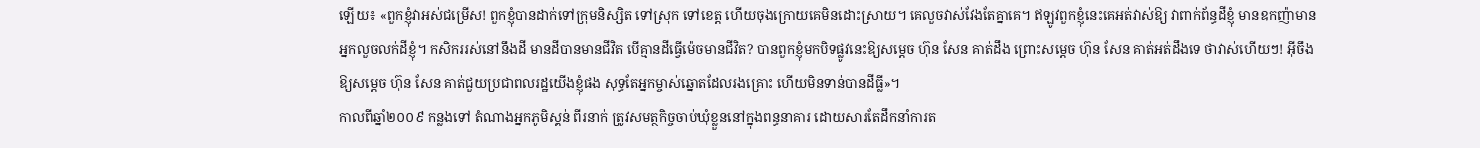ឡើយ៖ «ពួកខ្ញុំវាអស់ជម្រើស! ពួកខ្ញុំបានដាក់ទៅក្រុមនិស្សិត ទៅស្រុក ទៅខេត្ត ហើយចុងក្រោយគេមិនដោះស្រាយ។ គេលួចវាស់វែងតែគ្នាគេ។ ឥឡូវពួកខ្ញុំនេះគេអត់វាស់ឱ្យ វាពាក់ព័ន្ធដីខ្ញុំ មានឧកញ៉ាមានអ្នកលួចលក់ដីខ្ញុំ។ កសិកររស់នៅនឹងដី មានដីបានមានជីវិត បើគ្មានដីធ្វើម៉េចមានជីវិត? បានពួកខ្ញុំមកបិទផ្លូវនេះឱ្យសម្ដេច ហ៊ុន សែន គាត់ដឹង ព្រោះសម្ដេច ហ៊ុន សែន គាត់អត់ដឹងទេ ថាវាស់ហើយៗ! អ៊ីចឹងឱ្យសម្ដេច ហ៊ុន សែន គាត់ជួយប្រជាពលរដ្ឋយើងខ្ញុំផង សុទ្ធតែអ្នកម្ចាស់ឆ្នោតដែលរងគ្រោះ ហើយមិនទាន់បានដីធ្លី»។
កាលពីឆ្នាំ២០០៩ កន្លងទៅ តំណាងអ្នកភូមិស្គន់ ពីរនាក់ ត្រូវសមត្ថកិច្ចចាប់ឃុំខ្លួននៅក្នុងពន្ធនាគារ ដោយសារតែដឹកនាំការត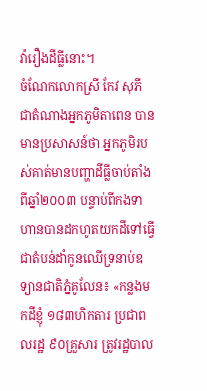វ៉ារឿងដីធ្លីនោះ។
ចំណែកលោកស្រី កែវ សុភី ជាតំណាងអ្នកភូមិតាពេន បានមានប្រសាសន៍ថា អ្នកភូមិរបស់គាត់មានបញ្ហាដីធ្លីចាប់តាំងពីឆ្នាំ២០០៣ បន្ទាប់ពីកងទាហានបានដកហូតយកដីទៅធ្វើជាតំបន់ដាំកូនឈើទ្រនាប់ឧទ្យានជាតិភ្នំគូលែន៖ «កន្លងមកដីខ្ញុំ ១៨៣ហិកតារ ប្រជាពលរដ្ឋ ៩០គ្រួសារ ត្រូវរដ្ឋបាល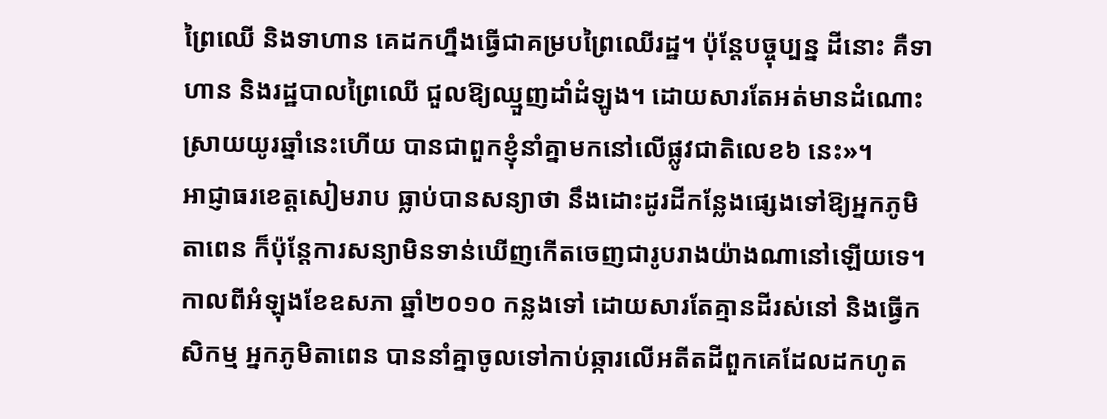ព្រៃឈើ និងទាហាន គេដកហ្នឹងធ្វើជាគម្របព្រៃឈើរដ្ឋ។ ប៉ុន្តែបច្ចុប្បន្ន ដីនោះ គឺទាហាន និងរដ្ឋបាលព្រៃឈើ ជួលឱ្យឈ្មួញដាំដំឡូង។ ដោយសារតែអត់មានដំណោះស្រាយយូរឆ្នាំនេះហើយ បានជាពួកខ្ញុំនាំគ្នាមកនៅលើផ្លូវជាតិលេខ៦ នេះ»។
អាជ្ញាធរខេត្តសៀមរាប ធ្លាប់បានសន្យាថា នឹងដោះដូរដីកន្លែងផ្សេងទៅឱ្យអ្នកភូមិតាពេន ក៏ប៉ុន្តែការសន្យាមិនទាន់ឃើញកើតចេញជារូបរាងយ៉ាងណានៅឡើយទេ។ កាលពីអំឡុងខែឧសភា ឆ្នាំ២០១០ កន្លងទៅ ដោយសារតែគ្មានដីរស់នៅ និងធ្វើកសិកម្ម អ្នកភូមិតាពេន បាននាំគ្នាចូលទៅកាប់ឆ្ការលើអតីតដីពួកគេដែលដកហូត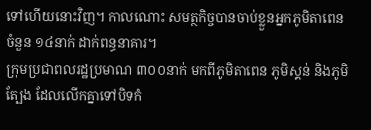ទៅហើយនោះវិញ។ កាលណោះ សមត្ថកិច្ចបានចាប់ខ្លួនអ្នកភូមិតាពេន ចំនួន ១៤នាក់ ដាក់ពន្ធនាគារ។
ក្រុមប្រជាពលរដ្ឋប្រមាណ ៣០០នាក់ មកពីភូមិតាពេន ភូមិស្គន់ និងភូមិត្បែង ដែលលើកគ្នាទៅបិទកំ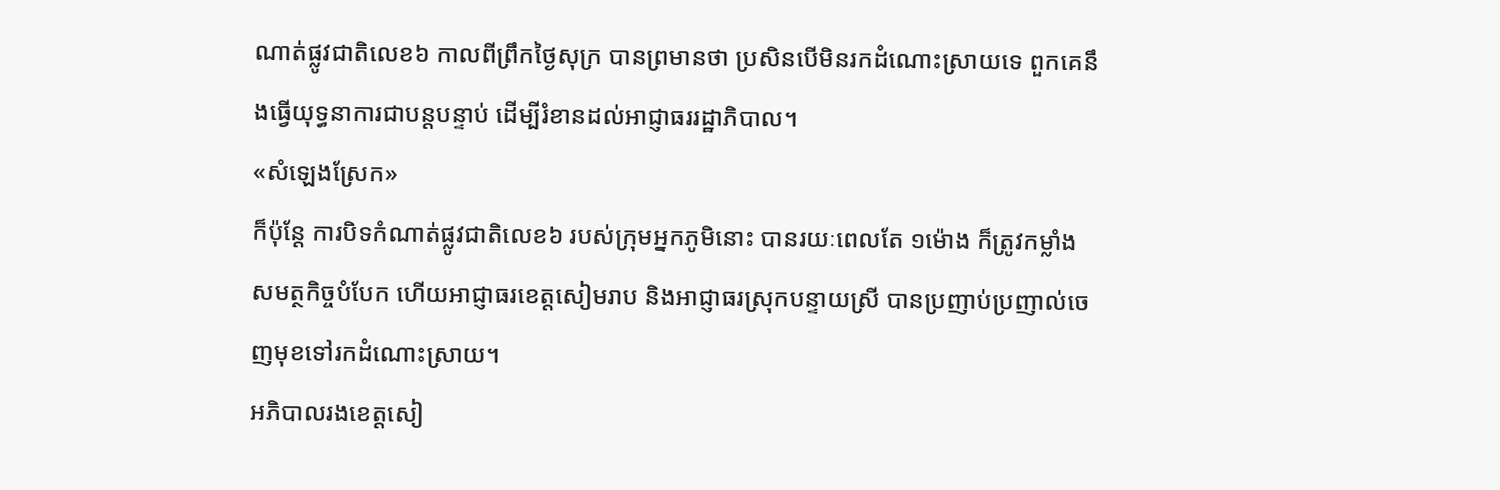ណាត់ផ្លូវជាតិលេខ៦ កាលពីព្រឹកថ្ងៃសុក្រ បានព្រមានថា ប្រសិនបើមិនរកដំណោះស្រាយទេ ពួកគេនឹងធ្វើយុទ្ធនាការជាបន្តបន្ទាប់ ដើម្បីរំខានដល់អាជ្ញាធររដ្ឋាភិបាល។
«សំឡេងស្រែក»
ក៏ប៉ុន្តែ ការបិទកំណាត់ផ្លូវជាតិលេខ៦ របស់ក្រុមអ្នកភូមិនោះ បានរយៈពេលតែ ១ម៉ោង ក៏ត្រូវកម្លាំងសមត្ថកិច្ចបំបែក ហើយអាជ្ញាធរខេត្តសៀមរាប និងអាជ្ញាធរស្រុកបន្ទាយស្រី បានប្រញាប់ប្រញាល់ចេញមុខទៅរកដំណោះស្រាយ។
អភិបាលរងខេត្តសៀ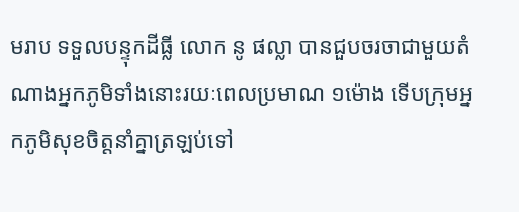មរាប ទទួលបន្ទុកដីធ្លី លោក នូ ផល្លា បានជួបចរចាជាមួយតំណាងអ្នកភូមិទាំងនោះរយៈពេលប្រមាណ ១ម៉ោង ទើបក្រុមអ្នកភូមិសុខចិត្តនាំគ្នាត្រឡប់ទៅ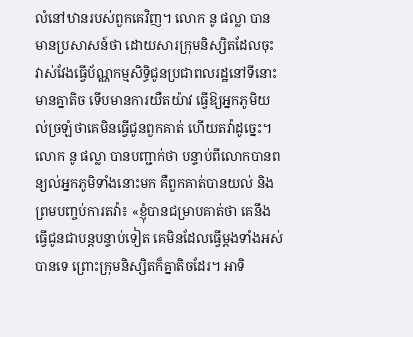លំនៅឋានរបស់ពួកគេវិញ។ លោក នូ ផល្លា បានមានប្រសាសន៍ថា ដោយសារក្រុមនិស្សិតដែលចុះវាស់វែងធ្វើប័ណ្ណកម្មសិទ្ធិជូនប្រជាពលរដ្ឋនៅទីនោះមានគ្នាតិច ទើបមានការយឺតយ៉ាវ ធ្វើឱ្យអ្នកភូមិយល់ច្រឡំថាគេមិនធ្វើជូនពួកគាត់ ហើយតវ៉ាដូច្នេះ។
លោក នូ ផល្លា បានបញ្ជាក់ថា បន្ទាប់ពីលោកបានពន្យល់អ្នកភូមិទាំងនោះមក គឺពួកគាត់បានយល់ និងព្រមបញ្ចប់ការតវ៉ា៖ «ខ្ញុំបានជម្រាបគាត់ថា គេនឹងធ្វើជូនជាបន្តបន្ទាប់ទៀត គេមិនដែលធ្វើម្តងទាំងអស់បានទេ ព្រោះក្រុមនិស្សិតក៏គ្នាតិចដែរ។ អាទិ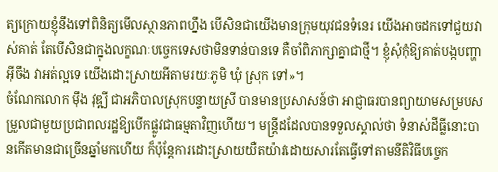ត្យក្រោយខ្ញុំនឹងទៅពិនិត្យមើលស្ថានភាពហ្នឹង បើសិនជាយើងមានក្រុមយុវជនទំនេរ យើងអាចដកទៅជួយវាស់គាត់ តែបើសិនជាក្នុងលក្ខណៈបច្ចេកទេសថាមិនទាន់បានទេ គឺចាំពិភាក្សាគ្នាជាថ្មី។ ខ្ញុំសុំកុំឱ្យគាត់បង្កបញ្ហាអ៊ីចឹង វាអត់ល្អទេ យើងដោះស្រាយអីតាមរយៈភូមិ ឃុំ ស្រុក ទៅ»។
ចំណែកលោក ម៉ឹង វុឌ្ឍី ជាអភិបាលស្រុកបន្ទាយស្រី បានមានប្រសាសន៍ថា អាជ្ញាធរបានព្យាយាមសម្របសម្រួលជាមួយប្រជាពលរដ្ឋឱ្យបើកផ្លូវជាធម្មតាវិញហើយ។ មន្ត្រីដដែលបានទទួលស្គាល់ថា ទំនាស់ដីធ្លីនោះបានកើតមានជាច្រើនឆ្នាំមកហើយ ក៏ប៉ុន្តែការដោះស្រាយយឺតយ៉ាវដោយសារតែធ្វើទៅតាមនីតិវិធីបច្ចេក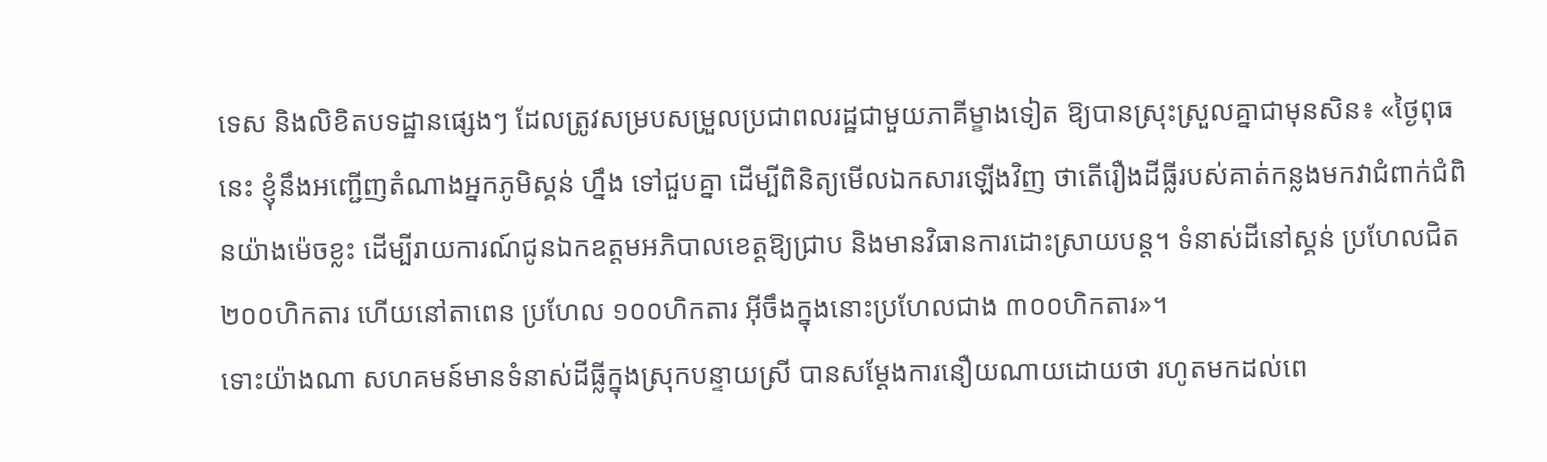ទេស និងលិខិតបទដ្ឋានផ្សេងៗ ដែលត្រូវសម្របសម្រួលប្រជាពលរដ្ឋជាមួយភាគីម្ខាងទៀត ឱ្យបានស្រុះស្រួលគ្នាជាមុនសិន៖ «ថ្ងៃពុធ នេះ ខ្ញុំនឹងអញ្ជើញតំណាងអ្នកភូមិស្គន់ ហ្នឹង ទៅជួបគ្នា ដើម្បីពិនិត្យមើលឯកសារឡើងវិញ ថាតើរឿងដីធ្លីរបស់គាត់កន្លងមកវាជំពាក់ជំពិនយ៉ាងម៉េចខ្លះ ដើម្បីរាយការណ៍ជូនឯកឧត្តមអភិបាលខេត្តឱ្យជ្រាប និងមានវិធានការដោះស្រាយបន្ត។ ទំនាស់ដីនៅស្គន់ ប្រហែលជិត ២០០ហិកតារ ហើយនៅតាពេន ប្រហែល ១០០ហិកតារ អ៊ីចឹងក្នុងនោះប្រហែលជាង ៣០០ហិកតារ»។
ទោះយ៉ាងណា សហគមន៍មានទំនាស់ដីធ្លីក្នុងស្រុកបន្ទាយស្រី បានសម្ដែងការនឿយណាយដោយថា រហូតមកដល់ពេ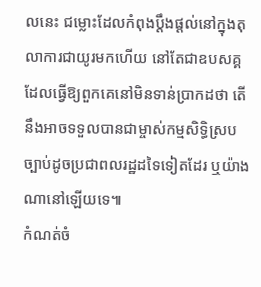លនេះ ជម្លោះដែលកំពុងប្ដឹងផ្ដល់នៅក្នុងតុលាការជាយូរមកហើយ នៅតែជាឧបសគ្គដែលធ្វើឱ្យពួកគេនៅមិនទាន់ប្រាកដថា តើនឹងអាចទទួលបានជាម្ចាស់កម្មសិទ្ធិស្របច្បាប់ដូចប្រជាពលរដ្ឋដទៃទៀតដែរ ឬយ៉ាងណានៅឡើយទេ៕
កំណត់ចំ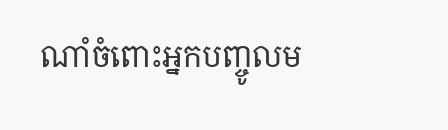ណាំចំពោះអ្នកបញ្ចូលម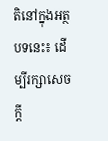តិនៅក្នុងអត្ថបទនេះ៖ ដើម្បីរក្សាសេចក្ដី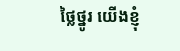ថ្លៃថ្នូរ យើងខ្ញុំ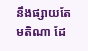នឹងផ្សាយតែមតិណា ដែ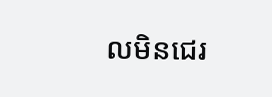លមិនជេរ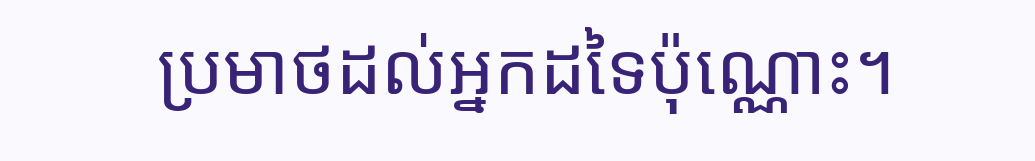ប្រមាថដល់អ្នកដទៃប៉ុណ្ណោះ។